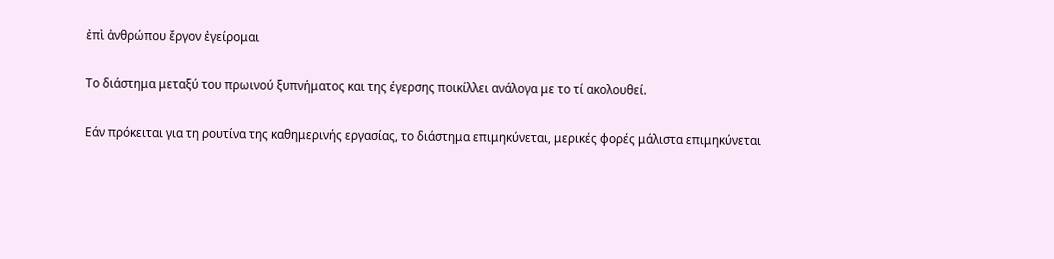ἐπὶ ἀνθρώπου ἔργον ἐγείρομαι

Το διάστημα μεταξύ του πρωινού ξυπνήματος και της έγερσης ποικίλλει ανάλογα με το τί ακολουθεί.

Εάν πρόκειται για τη ρουτίνα της καθημερινής εργασίας, το διάστημα επιμηκύνεται, μερικές φορές μάλιστα επιμηκύνεται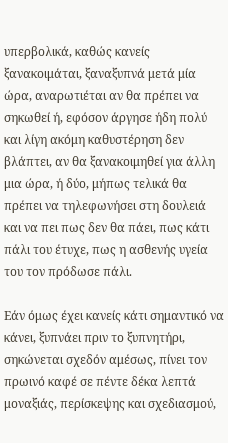υπερβολικά, καθώς κανείς ξανακοιμάται, ξαναξυπνά μετά μία ώρα, αναρωτιέται αν θα πρέπει να σηκωθεί ή, εφόσον άργησε ήδη πολύ και λίγη ακόμη καθυστέρηση δεν βλάπτει, αν θα ξανακοιμηθεί για άλλη μια ώρα, ή δύο, μήπως τελικά θα πρέπει να τηλεφωνήσει στη δουλειά και να πει πως δεν θα πάει, πως κάτι πάλι του έτυχε, πως η ασθενής υγεία του τον πρόδωσε πάλι.

Εάν όμως έχει κανείς κάτι σημαντικό να κάνει, ξυπνάει πριν το ξυπνητήρι, σηκώνεται σχεδόν αμέσως, πίνει τον πρωινό καφέ σε πέντε δέκα λεπτά μοναξιάς, περίσκεψης και σχεδιασμού,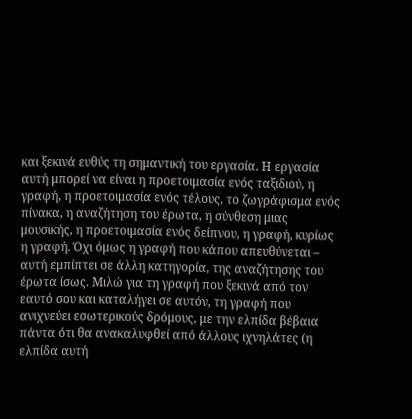και ξεκινά ευθύς τη σημαντική του εργασία. Η εργασία αυτή μπορεί να είναι η προετοιμασία ενός ταξιδιού, η γραφή, η προετοιμασία ενός τέλους, το ζωγράφισμα ενός πίνακα, η αναζήτηση του έρωτα, η σύνθεση μιας μουσικής, η προετοιμασία ενός δείπνου, η γραφή, κυρίως η γραφή. Όχι όμως η γραφή που κάπου απευθύνεται – αυτή εμπίπτει σε άλλη κατηγορία, της αναζήτησης του έρωτα ίσως. Μιλώ για τη γραφή που ξεκινά από τον εαυτό σου και καταλήγει σε αυτόν, τη γραφή που ανιχνεύει εσωτερικούς δρόμους, με την ελπίδα βέβαια πάντα ότι θα ανακαλυφθεί από άλλους ιχνηλάτες (η ελπίδα αυτή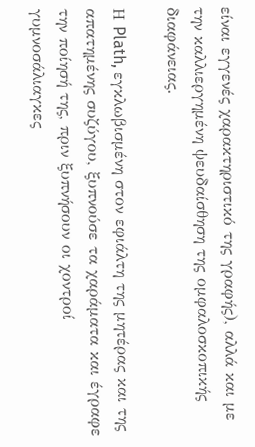είναι εγγενές χαρακτηριστικό της γραφής), αλλά και με την καλλιεργημένη ψευδαίσθηση της ομφαλοσκοπικής διαφάνειας.

Η Plath, εγκλωβισμένη στον εφιάλτη της μητέρας και της απατημένης συζύγου, ξυπνούσε τα χαράματα και έγραφε την ποίησή της, πριν ξυπνήσουν οι χοντροί γυμνοσάλιαγκες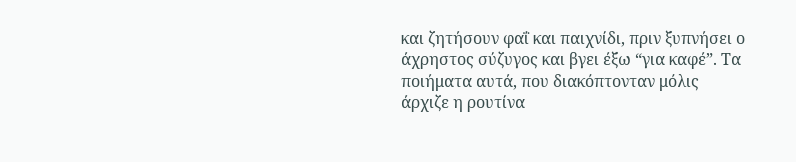και ζητήσουν φαΐ και παιχνίδι, πριν ξυπνήσει ο άχρηστος σύζυγος και βγει έξω “για καφέ”. Τα ποιήματα αυτά, που διακόπτονταν μόλις άρχιζε η ρουτίνα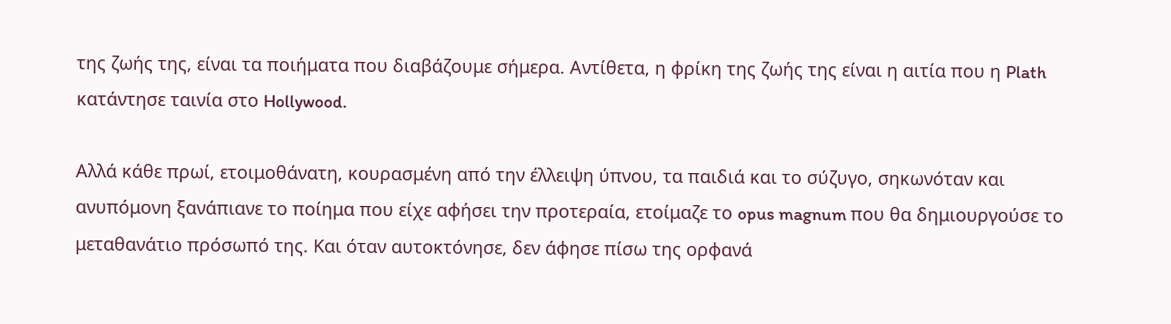της ζωής της, είναι τα ποιήματα που διαβάζουμε σήμερα. Αντίθετα, η φρίκη της ζωής της είναι η αιτία που η Plath κατάντησε ταινία στο Hollywood.

Αλλά κάθε πρωί, ετοιμοθάνατη, κουρασμένη από την έλλειψη ύπνου, τα παιδιά και το σύζυγο, σηκωνόταν και ανυπόμονη ξανάπιανε το ποίημα που είχε αφήσει την προτεραία, ετοίμαζε το opus magnum που θα δημιουργούσε το μεταθανάτιο πρόσωπό της. Και όταν αυτοκτόνησε, δεν άφησε πίσω της ορφανά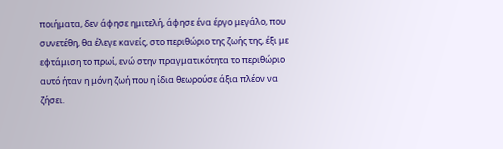ποιήματα, δεν άφησε ημιτελή, άφησε ένα έργο μεγάλο, που συνετέθη, θα έλεγε κανείς, στο περιθώριο της ζωής της, έξι με εφτάμιση το πρωί, ενώ στην πραγματικότητα το περιθώριο αυτό ήταν η μόνη ζωή που η ίδια θεωρούσε άξια πλέον να ζήσει.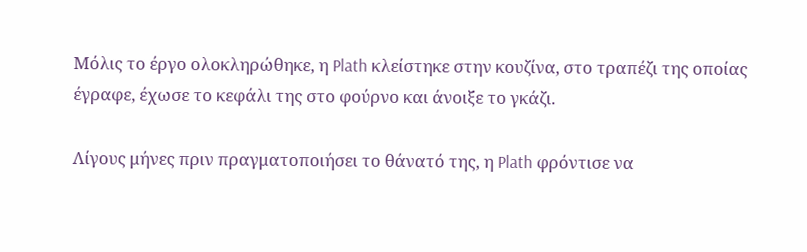Μόλις το έργο ολοκληρώθηκε, η Plath κλείστηκε στην κουζίνα, στο τραπέζι της οποίας έγραφε, έχωσε το κεφάλι της στο φούρνο και άνοιξε το γκάζι.

Λίγους μήνες πριν πραγματοποιήσει το θάνατό της, η Plath φρόντισε να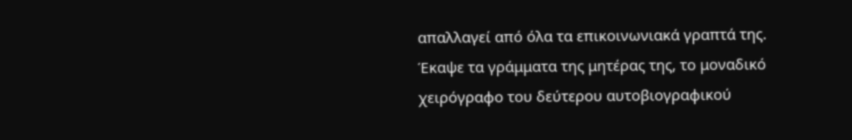απαλλαγεί από όλα τα επικοινωνιακά γραπτά της. Έκαψε τα γράμματα της μητέρας της, το μοναδικό χειρόγραφο του δεύτερου αυτοβιογραφικού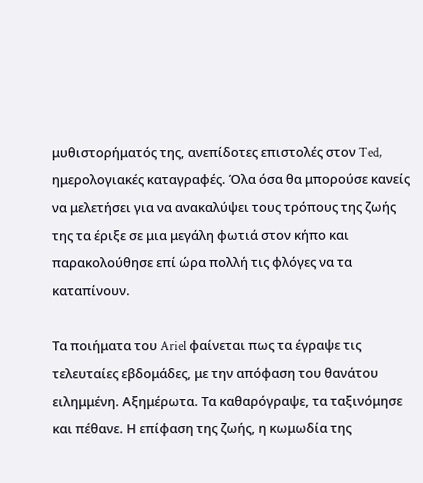μυθιστορήματός της, ανεπίδοτες επιστολές στον Ted, ημερολογιακές καταγραφές. Όλα όσα θα μπορούσε κανείς να μελετήσει για να ανακαλύψει τους τρόπους της ζωής της τα έριξε σε μια μεγάλη φωτιά στον κήπο και παρακολούθησε επί ώρα πολλή τις φλόγες να τα καταπίνουν.

Τα ποιήματα του Ariel φαίνεται πως τα έγραψε τις τελευταίες εβδομάδες, με την απόφαση του θανάτου ειλημμένη. Αξημέρωτα. Τα καθαρόγραψε, τα ταξινόμησε και πέθανε. Η επίφαση της ζωής, η κωμωδία της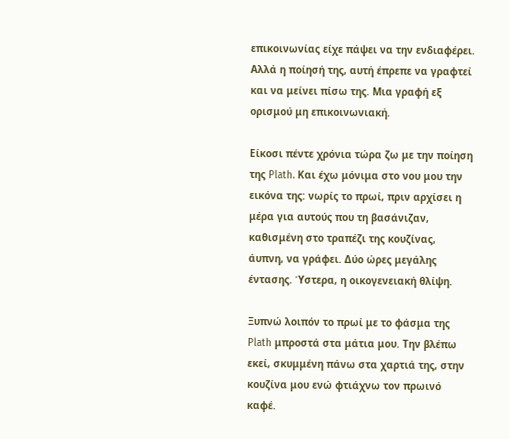επικοινωνίας είχε πάψει να την ενδιαφέρει. Αλλά η ποίησή της, αυτή έπρεπε να γραφτεί και να μείνει πίσω της. Μια γραφή εξ ορισμού μη επικοινωνιακή.

Είκοσι πέντε χρόνια τώρα ζω με την ποίηση της Plath. Και έχω μόνιμα στο νου μου την εικόνα της: νωρίς το πρωί, πριν αρχίσει η μέρα για αυτούς που τη βασάνιζαν, καθισμένη στο τραπέζι της κουζίνας, άυπνη, να γράφει. Δύο ώρες μεγάλης έντασης. Ύστερα, η οικογενειακή θλίψη.

Ξυπνώ λοιπόν το πρωί με το φάσμα της Plath μπροστά στα μάτια μου. Την βλέπω εκεί, σκυμμένη πάνω στα χαρτιά της, στην κουζίνα μου ενώ φτιάχνω τον πρωινό καφέ.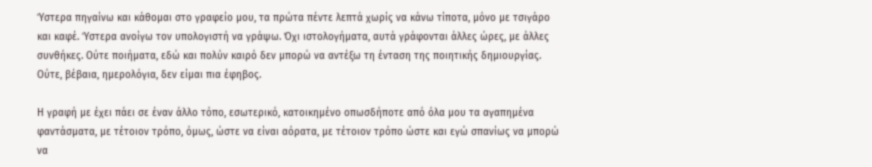Ύστερα πηγαίνω και κάθομαι στο γραφείο μου, τα πρώτα πέντε λεπτά χωρίς να κάνω τίποτα, μόνο με τσιγάρο και καφέ. Ύστερα ανοίγω τον υπολογιστή να γράψω. Όχι ιστολογήματα, αυτά γράφονται άλλες ώρες, με άλλες συνθήκες. Ούτε ποιήματα, εδώ και πολύν καιρό δεν μπορώ να αντέξω τη ένταση της ποιητικής δημιουργίας. Ούτε, βέβαια, ημερολόγια, δεν είμαι πια έφηβος.

Η γραφή με έχει πάει σε έναν άλλο τόπο, εσωτερικό, κατοικημένο οπωσδήποτε από όλα μου τα αγαπημένα φαντάσματα, με τέτοιον τρόπο, όμως, ώστε να είναι αόρατα, με τέτοιον τρόπο ώστε και εγώ σπανίως να μπορώ να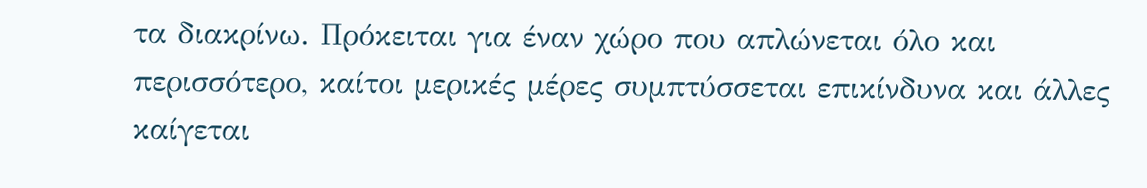τα διακρίνω. Πρόκειται για έναν χώρο που απλώνεται όλο και περισσότερο, καίτοι μερικές μέρες συμπτύσσεται επικίνδυνα και άλλες καίγεται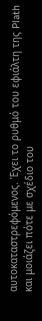αυτοκαταστρεφόμενος. Έχει το ρυθμό του εφιάλτη της Plath και μοιάζει πότε με σχέδιο του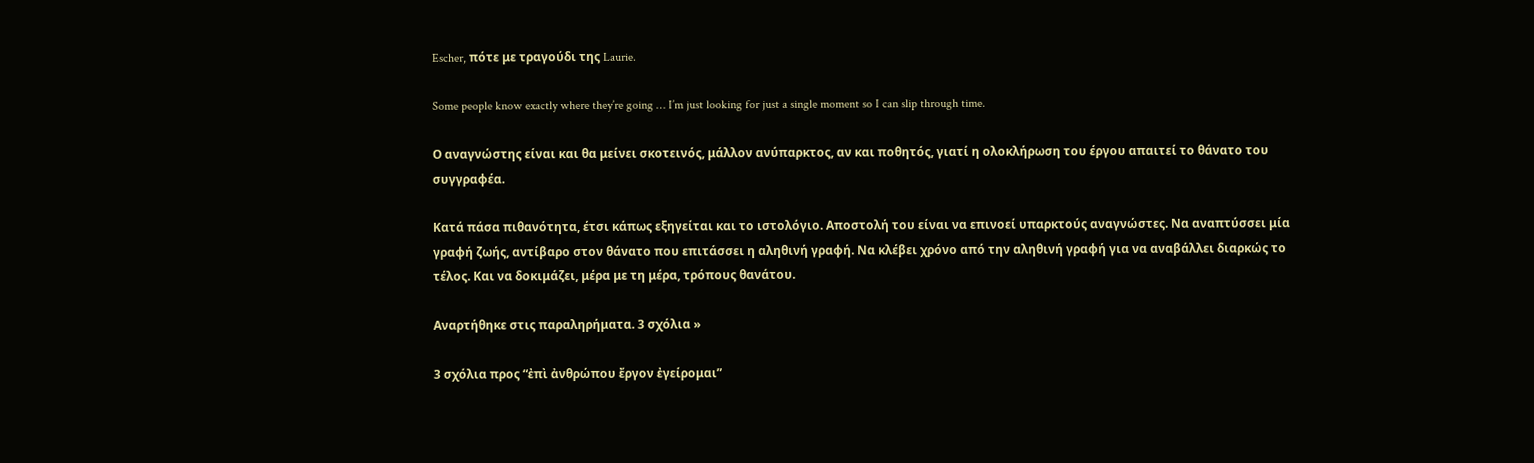Escher, πότε με τραγούδι της Laurie.

Some people know exactly where they’re going … I’m just looking for just a single moment so I can slip through time.

Ο αναγνώστης είναι και θα μείνει σκοτεινός, μάλλον ανύπαρκτος, αν και ποθητός, γιατί η ολοκλήρωση του έργου απαιτεί το θάνατο του συγγραφέα.

Κατά πάσα πιθανότητα, έτσι κάπως εξηγείται και το ιστολόγιο. Αποστολή του είναι να επινοεί υπαρκτούς αναγνώστες. Να αναπτύσσει μία γραφή ζωής, αντίβαρο στον θάνατο που επιτάσσει η αληθινή γραφή. Να κλέβει χρόνο από την αληθινή γραφή για να αναβάλλει διαρκώς το τέλος. Και να δοκιμάζει, μέρα με τη μέρα, τρόπους θανάτου.

Αναρτήθηκε στις παραληρήματα. 3 σχόλια »

3 σχόλια προς “ἐπὶ ἀνθρώπου ἔργον ἐγείρομαι”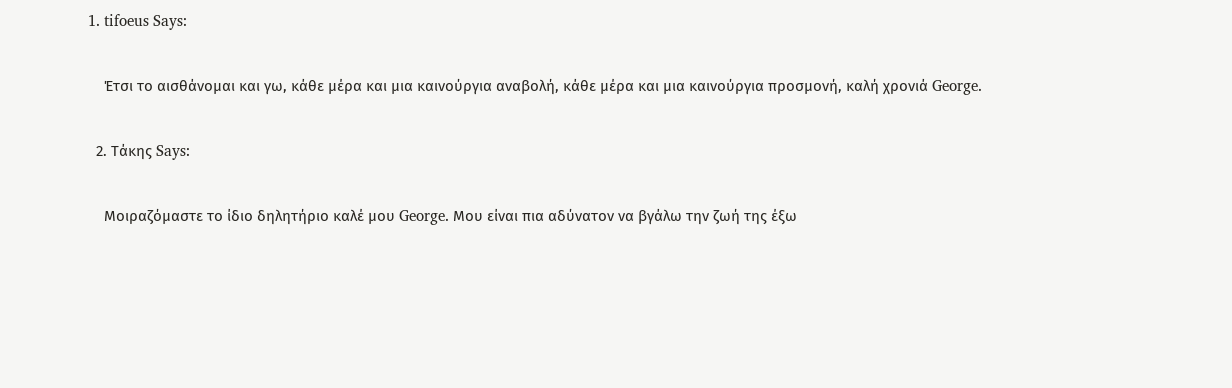1. tifoeus Says:

    Έτσι το αισθάνομαι και γω, κάθε μέρα και μια καινούργια αναβολή, κάθε μέρα και μια καινούργια προσμονή, καλή χρονιά George.

  2. Τάκης Says:

    Μοιραζόμαστε το ίδιο δηλητήριο καλέ μου George. Μου είναι πια αδύνατον να βγάλω την ζωή της έξω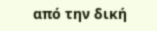από την δική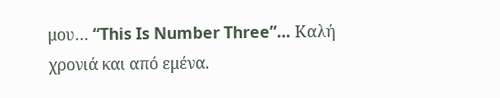μου… “This Is Number Three”… Καλή χρονιά και από εμένα.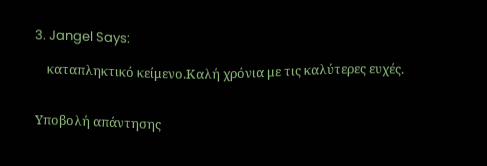3. Jangel Says:

    καταπληκτικό κείμενο.Καλή χρόνια με τις καλύτερες ευχές.


Υποβολή απάντησης